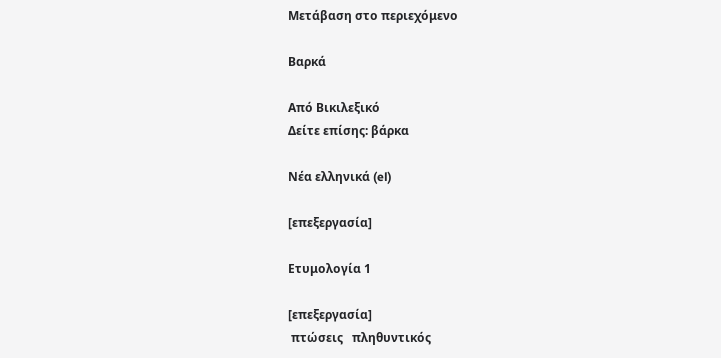Μετάβαση στο περιεχόμενο

Βαρκά

Από Βικιλεξικό
Δείτε επίσης: βάρκα

Νέα ελληνικά (el)

[επεξεργασία]

Ετυμολογία 1

[επεξεργασία]
 πτώσεις   πληθυντικός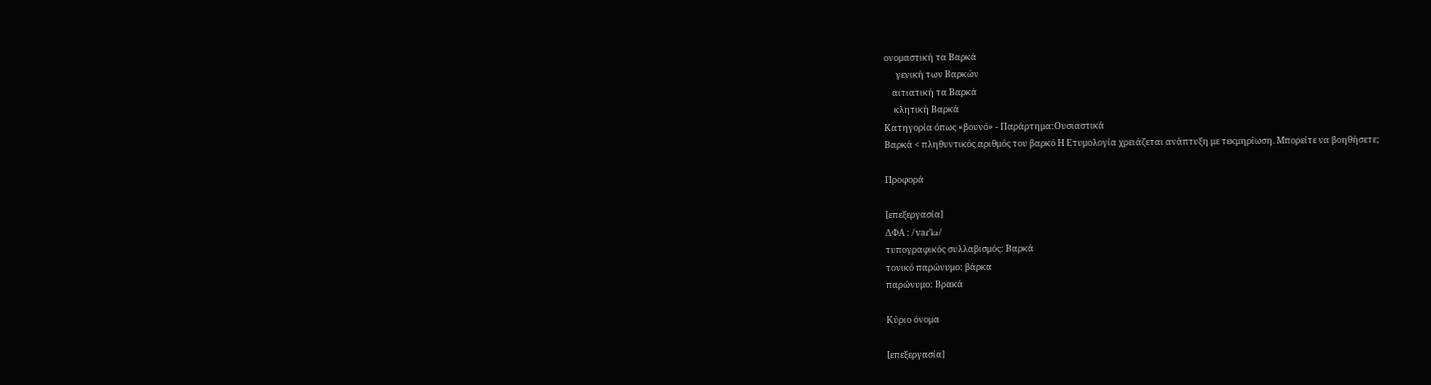ονομαστική τα Βαρκά
      γενική των Βαρκών
    αιτιατική τα Βαρκά
     κλητική Βαρκά
Κατηγορία όπως «βουνό» - Παράρτημα:Ουσιαστικά
Βαρκά < πληθυντικός αριθμός του βαρκό Η Ετυμολογία χρειάζεται ανάπτυξη με τεκμηρίωση. Μπορείτε να βοηθήσετε;

Προφορά

[επεξεργασία]
ΔΦΑ : /vaɾˈka/
τυπογραφικός συλλαβισμός: Βαρκά
τονικό παρώνυμο: βάρκα
παρώνυμο: Βρακά

Κύριο όνομα

[επεξεργασία]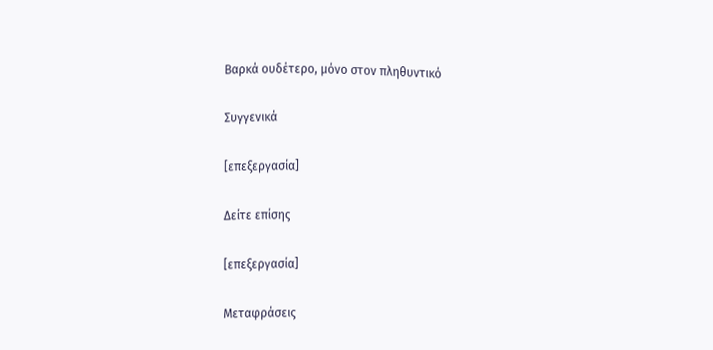Βαρκά ουδέτερο, μόνο στον πληθυντικό

Συγγενικά

[επεξεργασία]

Δείτε επίσης

[επεξεργασία]

Μεταφράσεις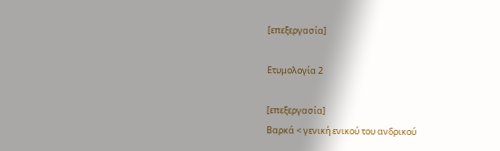[επεξεργασία]

Ετυμολογία 2

[επεξεργασία]
Βαρκά < γενική ενικού του ανδρικού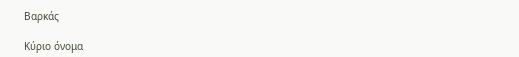Βαρκάς

Κύριο όνομα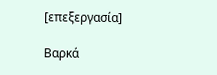[επεξεργασία]

Βαρκά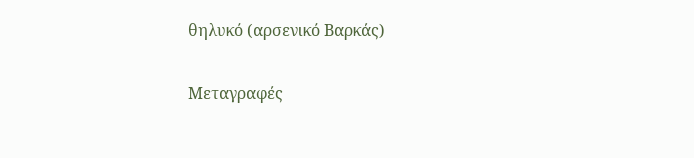θηλυκό (αρσενικό Βαρκάς)

Μεταγραφές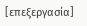[επεξεργασία]